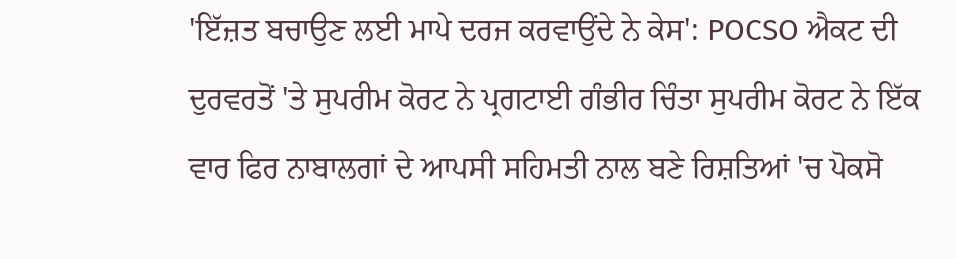'ਇੱਜ਼ਤ ਬਚਾਉਣ ਲਈ ਮਾਪੇ ਦਰਜ ਕਰਵਾਉਂਦੇ ਨੇ ਕੇਸ': POCSO ਐਕਟ ਦੀ ਦੁਰਵਰਤੋਂ 'ਤੇ ਸੁਪਰੀਮ ਕੋਰਟ ਨੇ ਪ੍ਰਗਟਾਈ ਗੰਭੀਰ ਚਿੰਤਾ ਸੁਪਰੀਮ ਕੋਰਟ ਨੇ ਇੱਕ ਵਾਰ ਫਿਰ ਨਾਬਾਲਗਾਂ ਦੇ ਆਪਸੀ ਸਹਿਮਤੀ ਨਾਲ ਬਣੇ ਰਿਸ਼ਤਿਆਂ 'ਚ ਪੋਕਸੋ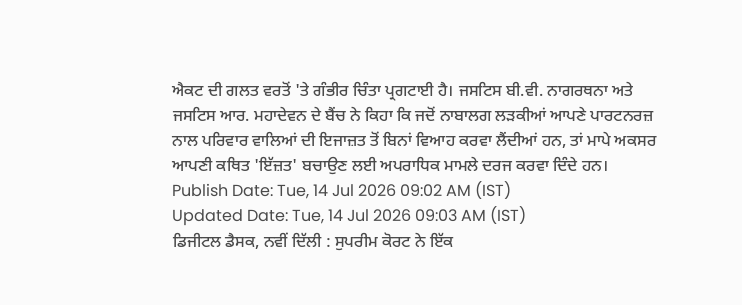ਐਕਟ ਦੀ ਗਲਤ ਵਰਤੋਂ 'ਤੇ ਗੰਭੀਰ ਚਿੰਤਾ ਪ੍ਰਗਟਾਈ ਹੈ। ਜਸਟਿਸ ਬੀ.ਵੀ. ਨਾਗਰਥਨਾ ਅਤੇ ਜਸਟਿਸ ਆਰ. ਮਹਾਦੇਵਨ ਦੇ ਬੈਂਚ ਨੇ ਕਿਹਾ ਕਿ ਜਦੋਂ ਨਾਬਾਲਗ ਲੜਕੀਆਂ ਆਪਣੇ ਪਾਰਟਨਰਜ਼ ਨਾਲ ਪਰਿਵਾਰ ਵਾਲਿਆਂ ਦੀ ਇਜਾਜ਼ਤ ਤੋਂ ਬਿਨਾਂ ਵਿਆਹ ਕਰਵਾ ਲੈਂਦੀਆਂ ਹਨ, ਤਾਂ ਮਾਪੇ ਅਕਸਰ ਆਪਣੀ ਕਥਿਤ 'ਇੱਜ਼ਤ' ਬਚਾਉਣ ਲਈ ਅਪਰਾਧਿਕ ਮਾਮਲੇ ਦਰਜ ਕਰਵਾ ਦਿੰਦੇ ਹਨ।
Publish Date: Tue, 14 Jul 2026 09:02 AM (IST)
Updated Date: Tue, 14 Jul 2026 09:03 AM (IST)
ਡਿਜੀਟਲ ਡੈਸਕ, ਨਵੀਂ ਦਿੱਲੀ : ਸੁਪਰੀਮ ਕੋਰਟ ਨੇ ਇੱਕ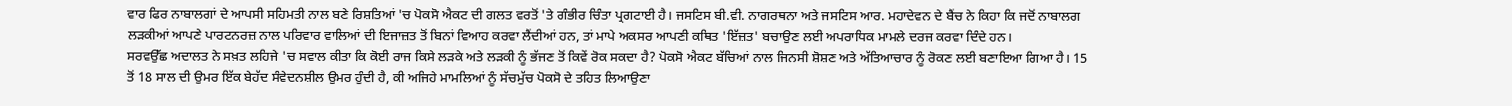ਵਾਰ ਫਿਰ ਨਾਬਾਲਗਾਂ ਦੇ ਆਪਸੀ ਸਹਿਮਤੀ ਨਾਲ ਬਣੇ ਰਿਸ਼ਤਿਆਂ 'ਚ ਪੋਕਸੋ ਐਕਟ ਦੀ ਗਲਤ ਵਰਤੋਂ 'ਤੇ ਗੰਭੀਰ ਚਿੰਤਾ ਪ੍ਰਗਟਾਈ ਹੈ। ਜਸਟਿਸ ਬੀ.ਵੀ. ਨਾਗਰਥਨਾ ਅਤੇ ਜਸਟਿਸ ਆਰ. ਮਹਾਦੇਵਨ ਦੇ ਬੈਂਚ ਨੇ ਕਿਹਾ ਕਿ ਜਦੋਂ ਨਾਬਾਲਗ ਲੜਕੀਆਂ ਆਪਣੇ ਪਾਰਟਨਰਜ਼ ਨਾਲ ਪਰਿਵਾਰ ਵਾਲਿਆਂ ਦੀ ਇਜਾਜ਼ਤ ਤੋਂ ਬਿਨਾਂ ਵਿਆਹ ਕਰਵਾ ਲੈਂਦੀਆਂ ਹਨ, ਤਾਂ ਮਾਪੇ ਅਕਸਰ ਆਪਣੀ ਕਥਿਤ 'ਇੱਜ਼ਤ' ਬਚਾਉਣ ਲਈ ਅਪਰਾਧਿਕ ਮਾਮਲੇ ਦਰਜ ਕਰਵਾ ਦਿੰਦੇ ਹਨ।
ਸਰਵਉੱਛ ਅਦਾਲਤ ਨੇ ਸਖ਼ਤ ਲਹਿਜੇ 'ਚ ਸਵਾਲ ਕੀਤਾ ਕਿ ਕੋਈ ਰਾਜ ਕਿਸੇ ਲੜਕੇ ਅਤੇ ਲੜਕੀ ਨੂੰ ਭੱਜਣ ਤੋਂ ਕਿਵੇਂ ਰੋਕ ਸਕਦਾ ਹੈ? ਪੋਕਸੋ ਐਕਟ ਬੱਚਿਆਂ ਨਾਲ ਜਿਨਸੀ ਸ਼ੋਸ਼ਣ ਅਤੇ ਅੱਤਿਆਚਾਰ ਨੂੰ ਰੋਕਣ ਲਈ ਬਣਾਇਆ ਗਿਆ ਹੈ। 15 ਤੋਂ 18 ਸਾਲ ਦੀ ਉਮਰ ਇੱਕ ਬੇਹੱਦ ਸੰਵੇਦਨਸ਼ੀਲ ਉਮਰ ਹੁੰਦੀ ਹੈ, ਕੀ ਅਜਿਹੇ ਮਾਮਲਿਆਂ ਨੂੰ ਸੱਚਮੁੱਚ ਪੋਕਸੋ ਦੇ ਤਹਿਤ ਲਿਆਉਣਾ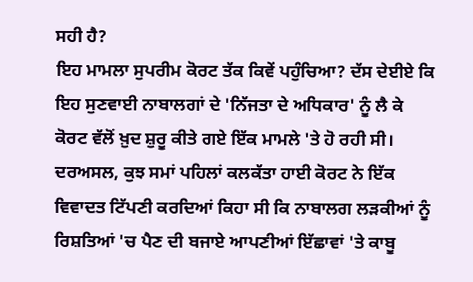ਸਹੀ ਹੈ?
ਇਹ ਮਾਮਲਾ ਸੁਪਰੀਮ ਕੋਰਟ ਤੱਕ ਕਿਵੇਂ ਪਹੁੰਚਿਆ? ਦੱਸ ਦੇਈਏ ਕਿ ਇਹ ਸੁਣਵਾਈ ਨਾਬਾਲਗਾਂ ਦੇ 'ਨਿੱਜਤਾ ਦੇ ਅਧਿਕਾਰ' ਨੂੰ ਲੈ ਕੇ ਕੋਰਟ ਵੱਲੋਂ ਖ਼ੁਦ ਸ਼ੁਰੂ ਕੀਤੇ ਗਏ ਇੱਕ ਮਾਮਲੇ 'ਤੇ ਹੋ ਰਹੀ ਸੀ। ਦਰਅਸਲ, ਕੁਝ ਸਮਾਂ ਪਹਿਲਾਂ ਕਲਕੱਤਾ ਹਾਈ ਕੋਰਟ ਨੇ ਇੱਕ ਵਿਵਾਦਤ ਟਿੱਪਣੀ ਕਰਦਿਆਂ ਕਿਹਾ ਸੀ ਕਿ ਨਾਬਾਲਗ ਲੜਕੀਆਂ ਨੂੰ ਰਿਸ਼ਤਿਆਂ 'ਚ ਪੈਣ ਦੀ ਬਜਾਏ ਆਪਣੀਆਂ ਇੱਛਾਵਾਂ 'ਤੇ ਕਾਬੂ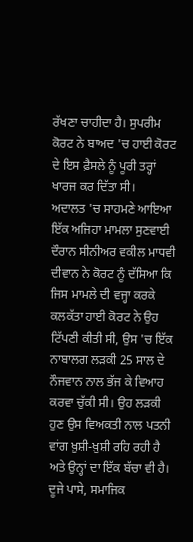ਰੱਖਣਾ ਚਾਹੀਦਾ ਹੈ। ਸੁਪਰੀਮ ਕੋਰਟ ਨੇ ਬਾਅਦ 'ਚ ਹਾਈ ਕੋਰਟ ਦੇ ਇਸ ਫ਼ੈਸਲੇ ਨੂੰ ਪੂਰੀ ਤਰ੍ਹਾਂ ਖਾਰਜ ਕਰ ਦਿੱਤਾ ਸੀ।
ਅਦਾਲਤ 'ਚ ਸਾਹਮਣੇ ਆਇਆ ਇੱਕ ਅਜਿਹਾ ਮਾਮਲਾ ਸੁਣਵਾਈ ਦੌਰਾਨ ਸੀਨੀਅਰ ਵਕੀਲ ਮਾਧਵੀ ਦੀਵਾਨ ਨੇ ਕੋਰਟ ਨੂੰ ਦੱਸਿਆ ਕਿ ਜਿਸ ਮਾਮਲੇ ਦੀ ਵਜ੍ਹਾ ਕਰਕੇ ਕਲਕੱਤਾ ਹਾਈ ਕੋਰਟ ਨੇ ਉਹ ਟਿੱਪਣੀ ਕੀਤੀ ਸੀ, ਉਸ 'ਚ ਇੱਕ ਨਾਬਾਲਗ ਲੜਕੀ 25 ਸਾਲ ਦੇ ਨੌਜਵਾਨ ਨਾਲ ਭੱਜ ਕੇ ਵਿਆਹ ਕਰਵਾ ਚੁੱਕੀ ਸੀ। ਉਹ ਲੜਕੀ ਹੁਣ ਉਸ ਵਿਅਕਤੀ ਨਾਲ ਪਤਨੀ ਵਾਂਗ ਖ਼ੁਸ਼ੀ-ਖ਼ੁਸ਼ੀ ਰਹਿ ਰਹੀ ਹੈ ਅਤੇ ਉਨ੍ਹਾਂ ਦਾ ਇੱਕ ਬੱਚਾ ਵੀ ਹੈ।
ਦੂਜੇ ਪਾਸੇ, ਸਮਾਜਿਕ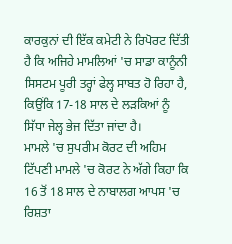ਕਾਰਕੁਨਾਂ ਦੀ ਇੱਕ ਕਮੇਟੀ ਨੇ ਰਿਪੋਰਟ ਦਿੱਤੀ ਹੈ ਕਿ ਅਜਿਹੇ ਮਾਮਲਿਆਂ 'ਚ ਸਾਡਾ ਕਾਨੂੰਨੀ ਸਿਸਟਮ ਪੂਰੀ ਤਰ੍ਹਾਂ ਫੇਲ੍ਹ ਸਾਬਤ ਹੋ ਰਿਹਾ ਹੈ, ਕਿਉਂਕਿ 17-18 ਸਾਲ ਦੇ ਲੜਕਿਆਂ ਨੂੰ ਸਿੱਧਾ ਜੇਲ੍ਹ ਭੇਜ ਦਿੱਤਾ ਜਾਂਦਾ ਹੈ।
ਮਾਮਲੇ 'ਚ ਸੁਪਰੀਮ ਕੋਰਟ ਦੀ ਅਹਿਮ ਟਿੱਪਣੀ ਮਾਮਲੇ 'ਚ ਕੋਰਟ ਨੇ ਅੱਗੇ ਕਿਹਾ ਕਿ 16 ਤੋਂ 18 ਸਾਲ ਦੇ ਨਾਬਾਲਗ ਆਪਸ 'ਚ ਰਿਸ਼ਤਾ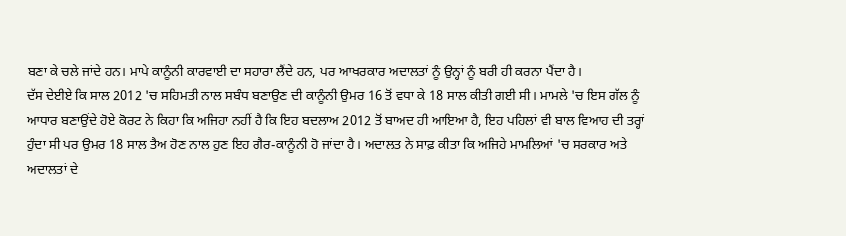ਬਣਾ ਕੇ ਚਲੇ ਜਾਂਦੇ ਹਨ। ਮਾਪੇ ਕਾਨੂੰਨੀ ਕਾਰਵਾਈ ਦਾ ਸਹਾਰਾ ਲੈਂਦੇ ਹਨ, ਪਰ ਆਖਰਕਾਰ ਅਦਾਲਤਾਂ ਨੂੰ ਉਨ੍ਹਾਂ ਨੂੰ ਬਰੀ ਹੀ ਕਰਨਾ ਪੈਂਦਾ ਹੈ।
ਦੱਸ ਦੇਈਏ ਕਿ ਸਾਲ 2012 'ਚ ਸਹਿਮਤੀ ਨਾਲ ਸਬੰਧ ਬਣਾਉਣ ਦੀ ਕਾਨੂੰਨੀ ਉਮਰ 16 ਤੋਂ ਵਧਾ ਕੇ 18 ਸਾਲ ਕੀਤੀ ਗਈ ਸੀ। ਮਾਮਲੇ 'ਚ ਇਸ ਗੱਲ ਨੂੰ ਆਧਾਰ ਬਣਾਉਂਦੇ ਹੋਏ ਕੋਰਟ ਨੇ ਕਿਹਾ ਕਿ ਅਜਿਹਾ ਨਹੀਂ ਹੈ ਕਿ ਇਹ ਬਦਲਾਅ 2012 ਤੋਂ ਬਾਅਦ ਹੀ ਆਇਆ ਹੈ, ਇਹ ਪਹਿਲਾਂ ਵੀ ਬਾਲ ਵਿਆਹ ਦੀ ਤਰ੍ਹਾਂ ਹੁੰਦਾ ਸੀ ਪਰ ਉਮਰ 18 ਸਾਲ ਤੈਅ ਹੋਣ ਨਾਲ ਹੁਣ ਇਹ ਗੈਰ-ਕਾਨੂੰਨੀ ਹੋ ਜਾਂਦਾ ਹੈ। ਅਦਾਲਤ ਨੇ ਸਾਫ਼ ਕੀਤਾ ਕਿ ਅਜਿਹੇ ਮਾਮਲਿਆਂ 'ਚ ਸਰਕਾਰ ਅਤੇ ਅਦਾਲਤਾਂ ਦੇ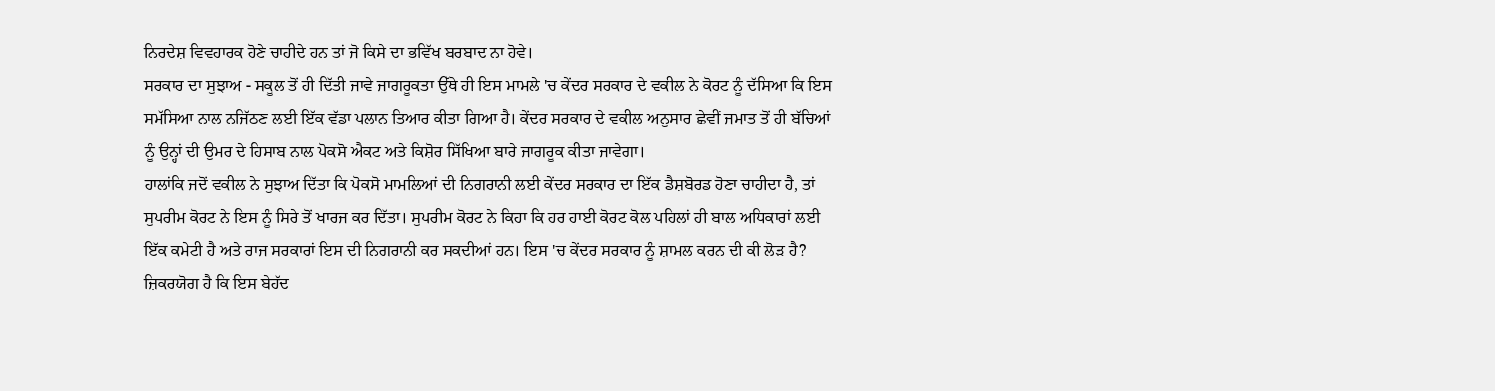ਨਿਰਦੇਸ਼ ਵਿਵਹਾਰਕ ਹੋਣੇ ਚਾਹੀਦੇ ਹਨ ਤਾਂ ਜੋ ਕਿਸੇ ਦਾ ਭਵਿੱਖ ਬਰਬਾਦ ਨਾ ਹੋਵੇ।
ਸਰਕਾਰ ਦਾ ਸੁਝਾਅ - ਸਕੂਲ ਤੋਂ ਹੀ ਦਿੱਤੀ ਜਾਵੇ ਜਾਗਰੂਕਤਾ ਉੱਥੇ ਹੀ ਇਸ ਮਾਮਲੇ 'ਚ ਕੇਂਦਰ ਸਰਕਾਰ ਦੇ ਵਕੀਲ ਨੇ ਕੋਰਟ ਨੂੰ ਦੱਸਿਆ ਕਿ ਇਸ ਸਮੱਸਿਆ ਨਾਲ ਨਜਿੱਠਣ ਲਈ ਇੱਕ ਵੱਡਾ ਪਲਾਨ ਤਿਆਰ ਕੀਤਾ ਗਿਆ ਹੈ। ਕੇਂਦਰ ਸਰਕਾਰ ਦੇ ਵਕੀਲ ਅਨੁਸਾਰ ਛੇਵੀਂ ਜਮਾਤ ਤੋਂ ਹੀ ਬੱਚਿਆਂ ਨੂੰ ਉਨ੍ਹਾਂ ਦੀ ਉਮਰ ਦੇ ਹਿਸਾਬ ਨਾਲ ਪੋਕਸੋ ਐਕਟ ਅਤੇ ਕਿਸ਼ੋਰ ਸਿੱਖਿਆ ਬਾਰੇ ਜਾਗਰੂਕ ਕੀਤਾ ਜਾਵੇਗਾ।
ਹਾਲਾਂਕਿ ਜਦੋਂ ਵਕੀਲ ਨੇ ਸੁਝਾਅ ਦਿੱਤਾ ਕਿ ਪੋਕਸੋ ਮਾਮਲਿਆਂ ਦੀ ਨਿਗਰਾਨੀ ਲਈ ਕੇਂਦਰ ਸਰਕਾਰ ਦਾ ਇੱਕ ਡੈਸ਼ਬੋਰਡ ਹੋਣਾ ਚਾਹੀਦਾ ਹੈ, ਤਾਂ ਸੁਪਰੀਮ ਕੋਰਟ ਨੇ ਇਸ ਨੂੰ ਸਿਰੇ ਤੋਂ ਖਾਰਜ ਕਰ ਦਿੱਤਾ। ਸੁਪਰੀਮ ਕੋਰਟ ਨੇ ਕਿਹਾ ਕਿ ਹਰ ਹਾਈ ਕੋਰਟ ਕੋਲ ਪਹਿਲਾਂ ਹੀ ਬਾਲ ਅਧਿਕਾਰਾਂ ਲਈ ਇੱਕ ਕਮੇਟੀ ਹੈ ਅਤੇ ਰਾਜ ਸਰਕਾਰਾਂ ਇਸ ਦੀ ਨਿਗਰਾਨੀ ਕਰ ਸਕਦੀਆਂ ਹਨ। ਇਸ 'ਚ ਕੇਂਦਰ ਸਰਕਾਰ ਨੂੰ ਸ਼ਾਮਲ ਕਰਨ ਦੀ ਕੀ ਲੋੜ ਹੈ? ਜ਼ਿਕਰਯੋਗ ਹੈ ਕਿ ਇਸ ਬੇਹੱਦ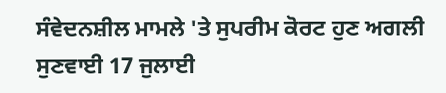ਸੰਵੇਦਨਸ਼ੀਲ ਮਾਮਲੇ 'ਤੇ ਸੁਪਰੀਮ ਕੋਰਟ ਹੁਣ ਅਗਲੀ ਸੁਣਵਾਈ 17 ਜੁਲਾਈ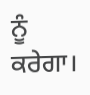ਨੂੰ ਕਰੇਗਾ।